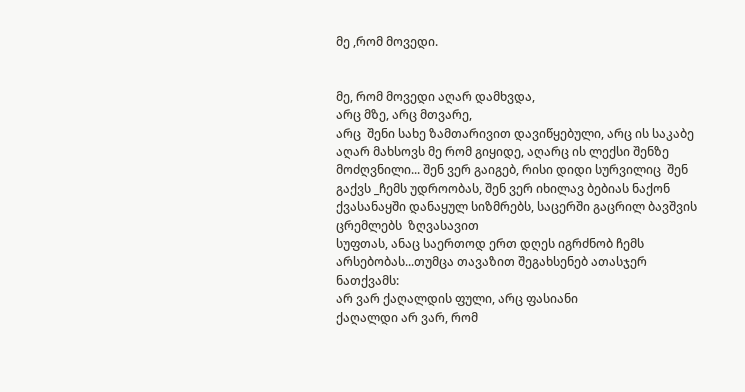მე ,რომ მოვედი.


მე, რომ მოვედი აღარ დამხვდა,
არც მზე, არც მთვარე,
არც  შენი სახე ზამთარივით დავიწყებული, არც ის საკაბე აღარ მახსოვს მე რომ გიყიდე, აღარც ის ლექსი შენზე მოძღვნილი... შენ ვერ გაიგებ, რისი დიდი სურვილიც  შენ გაქვს _ჩემს უდროობას, შენ ვერ იხილავ ბებიას ნაქონ ქვასანაყში დანაყულ სიზმრებს, საცერში გაცრილ ბავშვის ცრემლებს  ზღვასავით
სუფთას, ანაც საერთოდ ერთ დღეს იგრძნობ ჩემს არსებობას...თუმცა თავაზით შეგახსენებ ათასჯერ ნათქვამს:
არ ვარ ქაღალდის ფული, არც ფასიანი
ქაღალდი არ ვარ, რომ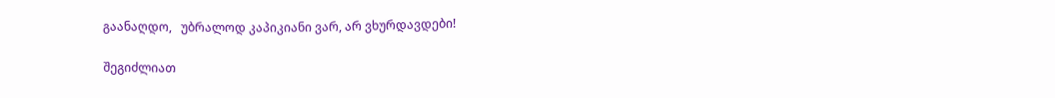გაანაღდო,   უბრალოდ კაპიკიანი ვარ, არ ვხურდავდები!

შეგიძლიათ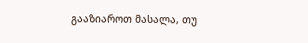გააზიაროთ მასალა, თუ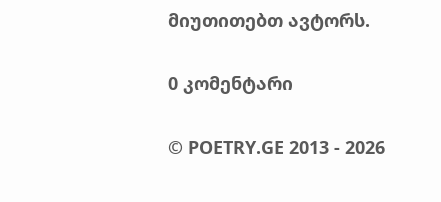მიუთითებთ ავტორს.

0 კომენტარი

© POETRY.GE 2013 - 2026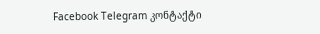Facebook Telegram კონტაქტი